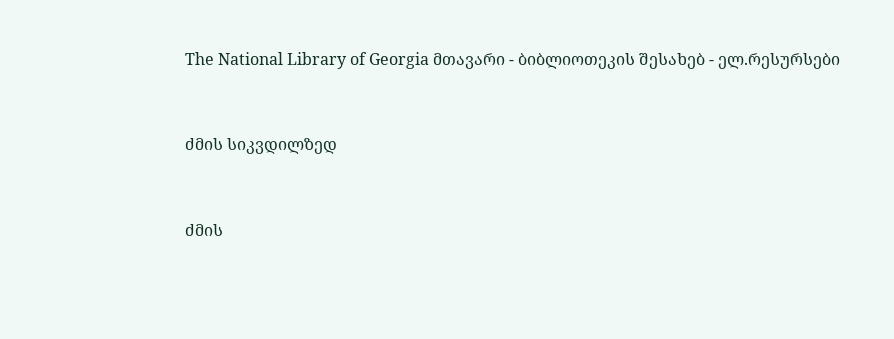The National Library of Georgia მთავარი - ბიბლიოთეკის შესახებ - ელ.რესურსები


ძმის სიკვდილზედ


ძმის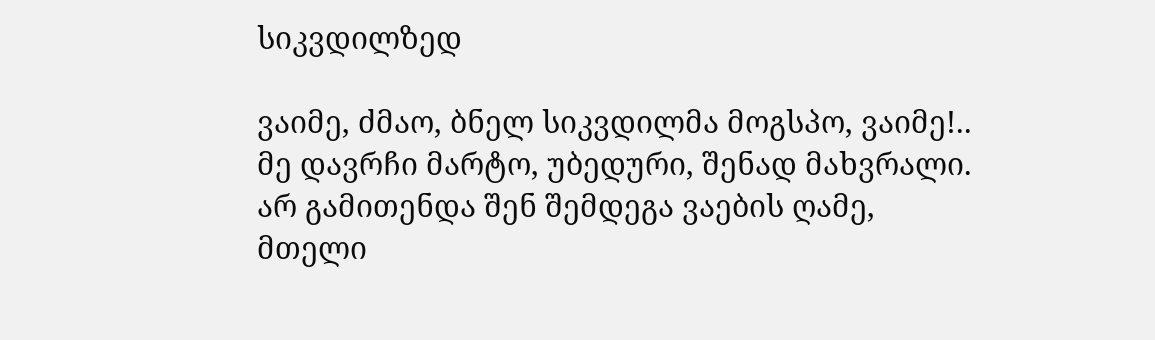სიკვდილზედ

ვაიმე, ძმაო, ბნელ სიკვდილმა მოგსპო, ვაიმე!..
მე დავრჩი მარტო, უბედური, შენად მახვრალი.
არ გამითენდა შენ შემდეგა ვაების ღამე,
მთელი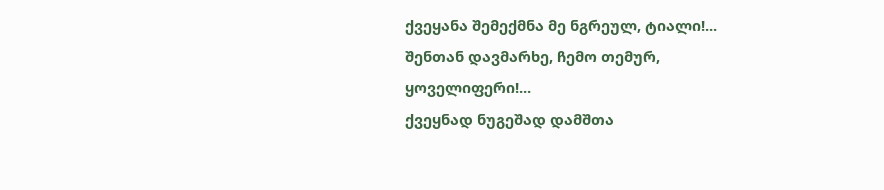ქვეყანა შემექმნა მე ნგრეულ, ტიალი!...
შენთან დავმარხე, ჩემო თემურ, ყოველიფერი!...
ქვეყნად ნუგეშად დამშთა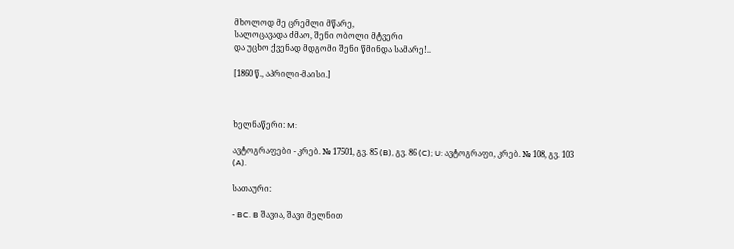მხოლოდ მე ცრემლი მწარე,
სალოცავადა ძმაო, შენი ობოლი მტვერი
და უცხო ქვენად მდგომი შენი წმინდა სამარე!..

[1860 წ., აპრილი-მაისი.]



ხელნაწერი: M:

ავტოგრაფები - კრებ. № 17501, გვ. 85 (B), გვ. 86 (C); U: ავტოგრაფი, კრებ. № 108, გვ. 103 (A).

სათაური:

- BC. B შავია, შავი მელნით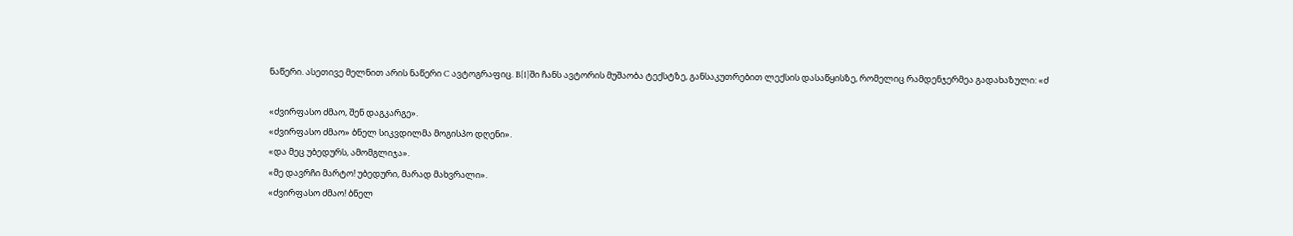ნაწერი. ასეთივე მელნით არის ნაწერი C ავტოგრაფიც. B[1]ში ჩანს ავტორის მუშაობა ტექსტზე, განსაკუთრებით ლექსის დასაწყისზე, რომელიც რამდენჯერმეა გადახაზული: «ძ

«ძვირფასო ძმაო, შენ დაგკარგე».
«ძვირფასო ძმაო» ბნელ სიკვდილმა მოგისპო დღენი».
«და მეც უბედურს, ამომგლიჯა».
«მე დავრჩი მარტო! უბედური, მარად მახვრალი».
«ძვირფასო ძმაო! ბნელ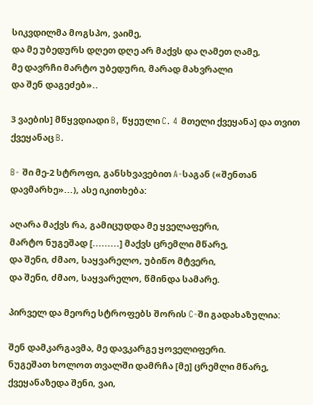სიკვდილმა მოგსპო, ვაიმე,
და მე უბედურს დღეთ დღე არ მაქვს და ღამეთ ღამე,
მე დავრჩი მარტო უბედური, მარად მახვრალი
და შენ დაგეძებ»..

3 ვაების] მწყვდიადი B, წყეული C. 4 მთელი ქვეყანა] და თვით ქვეყანაც B.

B- ში მე-2 სტროფი, განსხვავებით A-საგან («შენთან დავმარხე»...), ასე იკითხება:

აღარა მაქვს რა, გამიცუდდა მე ყველაფერი,
მარტო ნუგეშად [.........] მაქვს ცრემლი მწარე,
და შენი, ძმაო, საყვარელო, უბიწო მტვერი,
და შენი, ძმაო, საყვარელო, წმინდა სამარე.

პირველ და მეორე სტროფებს შორის C-ში გადახაზულია:

შენ დამკარგავმა, მე დავკარგე ყოველიფერი.
ნუგეშათ ხოლოთ თვალში დამრჩა [მე] ცრემლი მწარე,
ქვეყანაზედა შენი, ვაი,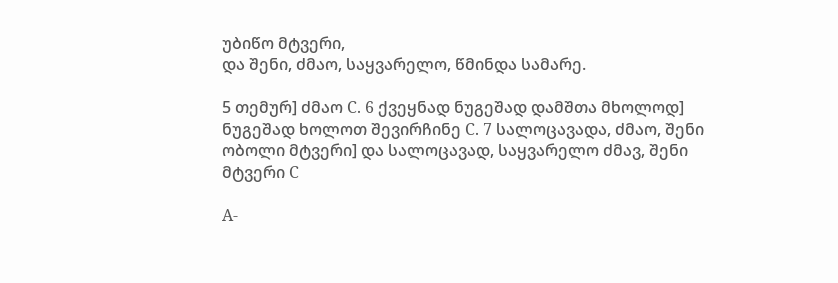უბიწო მტვერი,
და შენი, ძმაო, საყვარელო, წმინდა სამარე.

5 თემურ] ძმაო C. 6 ქვეყნად ნუგეშად დამშთა მხოლოდ] ნუგეშად ხოლოთ შევირჩინე C. 7 სალოცავადა, ძმაო, შენი ობოლი მტვერი] და სალოცავად, საყვარელო ძმავ, შენი მტვერი C

A-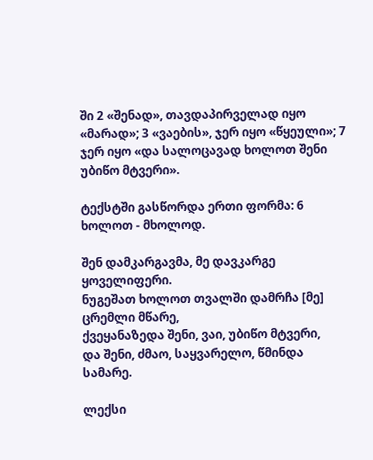ში 2 «შენად», თავდაპირველად იყო «მარად»; 3 «ვაების», ჯერ იყო «წყეული»; 7 ჯერ იყო «და სალოცავად ხოლოთ შენი უბიწო მტვერი».

ტექსტში გასწორდა ერთი ფორმა: 6 ხოლოთ - მხოლოდ.

შენ დამკარგავმა, მე დავკარგე ყოველიფერი.
ნუგეშათ ხოლოთ თვალში დამრჩა [მე] ცრემლი მწარე,
ქვეყანაზედა შენი, ვაი, უბიწო მტვერი,
და შენი, ძმაო, საყვარელო, წმინდა სამარე.

ლექსი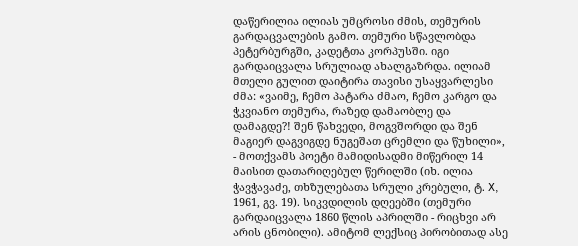დაწერილია ილიას უმცროსი ძმის, თემურის გარდაცვალების გამო. თემური სწავლობდა პეტერბურგში, კადეტთა კორპუსში. იგი გარდაიცვალა სრულიად ახალგაზრდა. ილიამ მთელი გულით დაიტირა თავისი უსაყვარლესი ძმა: «ვაიმე, ჩემო პატარა ძმაო, ჩემო კარგო და ჭკვიანო თემურა, რაზედ დამაობლე და დამაგდე?! შენ წახვედი, მოგვშორდი და შენ მაგიერ დაგვიგდე ნუგეშათ ცრემლი და წუხილი», - მოთქვამს პოეტი მამიდისადმი მიწერილ 14 მაისით დათარიღებულ წერილში (იხ. ილია ჭავჭავაძე, თხზულებათა სრული კრებული, ტ. X, 1961, გვ. 19). სიკვდილის დღეებში (თემური გარდაიცვალა 1860 წლის აპრილში - რიცხვი არ არის ცნობილი). ამიტომ ლექსიც პირობითად ასე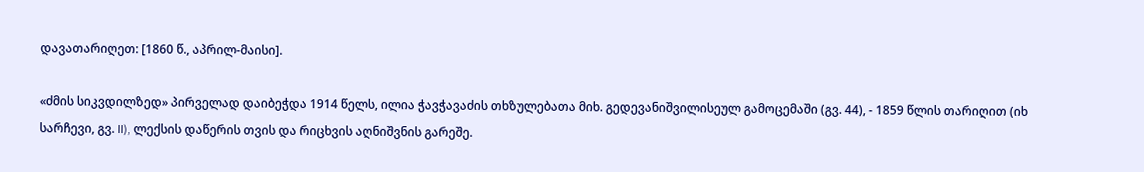დავათარიღეთ: [1860 წ., აპრილ-მაისი].

«ძმის სიკვდილზედ» პირველად დაიბეჭდა 1914 წელს, ილია ჭავჭავაძის თხზულებათა მიხ. გედევანიშვილისეულ გამოცემაში (გვ. 44), - 1859 წლის თარიღით (იხ სარჩევი, გვ. II), ლექსის დაწერის თვის და რიცხვის აღნიშვნის გარეშე.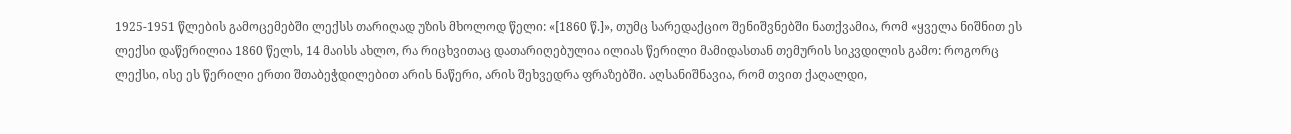1925-1951 წლების გამოცემებში ლექსს თარიღად უზის მხოლოდ წელი: «[1860 წ.]», თუმც სარედაქციო შენიშვნებში ნათქვამია, რომ «ყველა ნიშნით ეს ლექსი დაწერილია 1860 წელს, 14 მაისს ახლო, რა რიცხვითაც დათარიღებულია ილიას წერილი მამიდასთან თემურის სიკვდილის გამო: როგორც ლექსი, ისე ეს წერილი ერთი შთაბეჭდილებით არის ნაწერი, არის შეხვედრა ფრაზებში. აღსანიშნავია, რომ თვით ქაღალდი,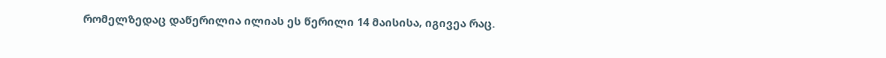რომელზედაც დაწერილია ილიას ეს წერილი 14 მაისისა, იგივეა რაც.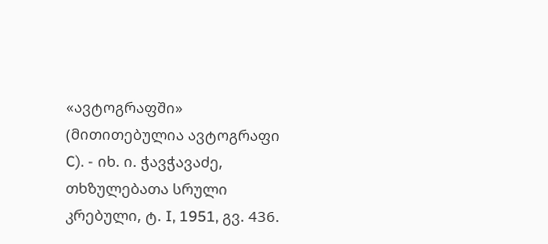«ავტოგრაფში» (მითითებულია ავტოგრაფი C). - იხ. ი. ჭავჭავაძე, თხზულებათა სრული კრებული, ტ. I, 1951, გვ. 436.